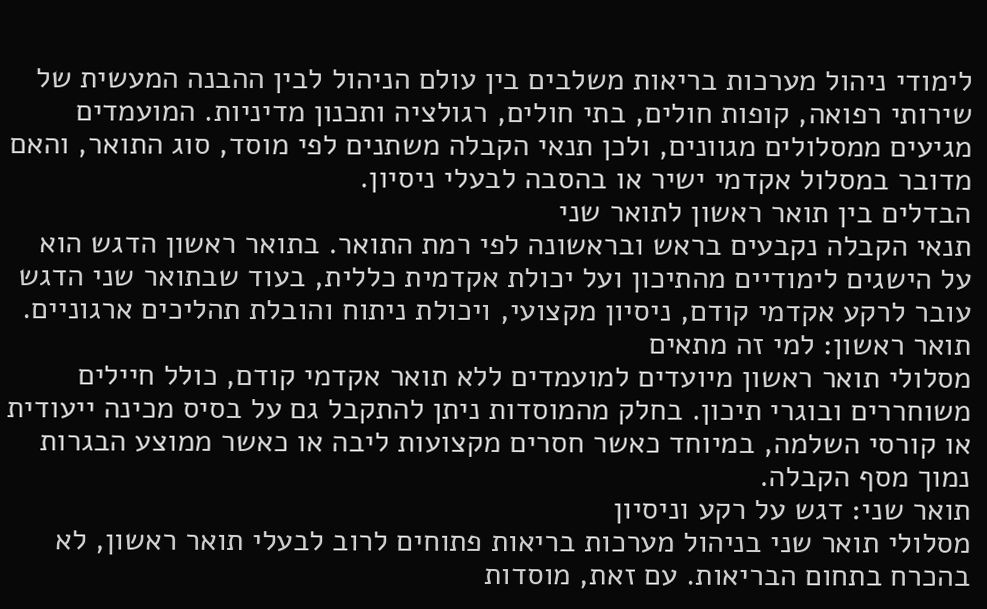לימודי ניהול מערכות בריאות משלבים בין עולם הניהול לבין ההבנה המעשית של שירותי רפואה, קופות חולים, בתי חולים, רגולציה ותכנון מדיניות. המועמדים מגיעים ממסלולים מגוונים, ולכן תנאי הקבלה משתנים לפי מוסד, סוג התואר, והאם מדובר במסלול אקדמי ישיר או בהסבה לבעלי ניסיון.
הבדלים בין תואר ראשון לתואר שני
תנאי הקבלה נקבעים בראש ובראשונה לפי רמת התואר. בתואר ראשון הדגש הוא על הישגים לימודיים מהתיכון ועל יכולת אקדמית כללית, בעוד שבתואר שני הדגש עובר לרקע אקדמי קודם, ניסיון מקצועי, ויכולת ניתוח והובלת תהליכים ארגוניים.
תואר ראשון: למי זה מתאים
מסלולי תואר ראשון מיועדים למועמדים ללא תואר אקדמי קודם, כולל חיילים משוחררים ובוגרי תיכון. בחלק מהמוסדות ניתן להתקבל גם על בסיס מכינה ייעודית או קורסי השלמה, במיוחד כאשר חסרים מקצועות ליבה או כאשר ממוצע הבגרות נמוך מסף הקבלה.
תואר שני: דגש על רקע וניסיון
מסלולי תואר שני בניהול מערכות בריאות פתוחים לרוב לבעלי תואר ראשון, לא בהכרח בתחום הבריאות. עם זאת, מוסדות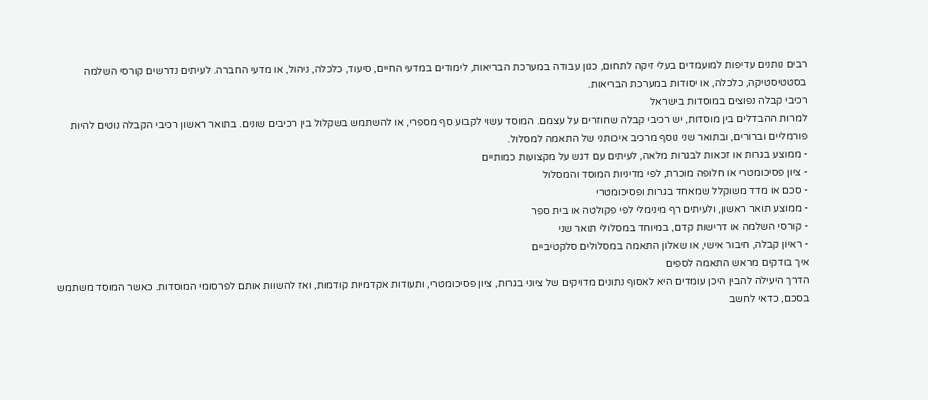רבים נותנים עדיפות למועמדים בעלי זיקה לתחום, כגון עבודה במערכת הבריאות, לימודים במדעי החיים, סיעוד, כלכלה, ניהול, או מדעי החברה. לעיתים נדרשים קורסי השלמה בסטטיסטיקה, כלכלה, או יסודות במערכת הבריאות.
רכיבי קבלה נפוצים במוסדות בישראל
למרות ההבדלים בין מוסדות, יש רכיבי קבלה שחוזרים על עצמם. המוסד עשוי לקבוע סף מספרי, או להשתמש בשקלול בין רכיבים שונים. בתואר ראשון רכיבי הקבלה נוטים להיות פורמליים וברורים, ובתואר שני נוסף מרכיב איכותני של התאמה למסלול.
- ממוצע בגרות או זכאות לבגרות מלאה, לעיתים עם דגש על מקצועות כמותיים
- ציון פסיכומטרי או חלופה מוכרת, לפי מדיניות המוסד והמסלול
- סכם או מדד משוקלל שמאחד בגרות ופסיכומטרי
- ממוצע תואר ראשון, ולעיתים רף מינימלי לפי פקולטה או בית ספר
- קורסי השלמה או דרישות קדם, במיוחד במסלולי תואר שני
- ראיון קבלה, חיבור אישי, או שאלון התאמה במסלולים סלקטיביים
איך בודקים מראש התאמה לספים
הדרך היעילה להבין היכן עומדים היא לאסוף נתונים מדויקים של ציוני בגרות, ציון פסיכומטרי, ותעודות אקדמיות קודמות, ואז להשוות אותם לפרסומי המוסדות. כאשר המוסד משתמש בסכם, כדאי לחשב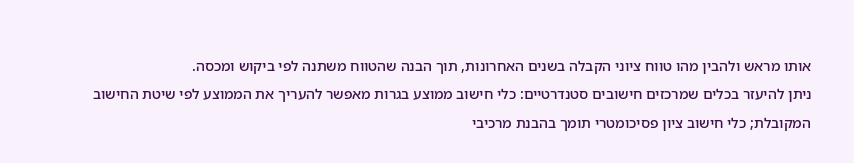אותו מראש ולהבין מהו טווח ציוני הקבלה בשנים האחרונות, תוך הבנה שהטווח משתנה לפי ביקוש ומכסה.
ניתן להיעזר בכלים שמרכזים חישובים סטנדרטיים: כלי חישוב ממוצע בגרות מאפשר להעריך את הממוצע לפי שיטת החישוב המקובלת; כלי חישוב ציון פסיכומטרי תומך בהבנת מרכיבי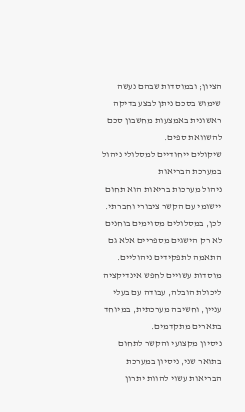הציון; ובמוסדות שבהם נעשה שימוש בסכם ניתן לבצע בדיקה ראשונית באמצעות מחשבון סכם להשוואת ספים.
שיקולים ייחודיים למסלולי ניהול במערכת הבריאות
ניהול מערכות בריאות הוא תחום יישומי עם הקשר ציבורי וחברתי. לכן, במסלולים מסוימים בוחנים לא רק הישגים מספריים אלא גם התאמה לתפקידים ניהוליים. מוסדות עשויים לחפש אינדיקציה ליכולת הובלה, עבודה עם בעלי עניין, וחשיבה מערכתית, במיוחד בתארים מתקדמים.
ניסיון מקצועי והקשר לתחום
בתואר שני, ניסיון במערכת הבריאות עשוי להוות יתרון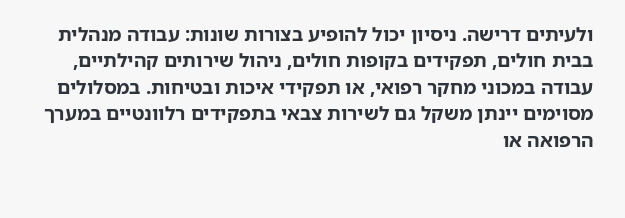ולעיתים דרישה. ניסיון יכול להופיע בצורות שונות: עבודה מנהלית בבית חולים, תפקידים בקופות חולים, ניהול שירותים קהילתיים, עבודה במכוני מחקר רפואי, או תפקידי איכות ובטיחות. במסלולים מסוימים יינתן משקל גם לשירות צבאי בתפקידים רלוונטיים במערך הרפואה או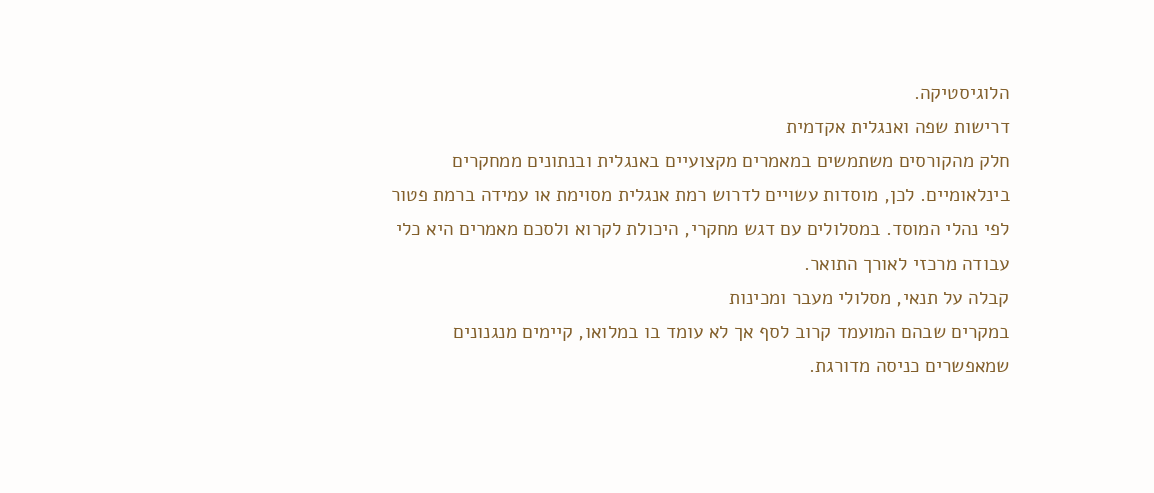הלוגיסטיקה.
דרישות שפה ואנגלית אקדמית
חלק מהקורסים משתמשים במאמרים מקצועיים באנגלית ובנתונים ממחקרים בינלאומיים. לכן, מוסדות עשויים לדרוש רמת אנגלית מסוימת או עמידה ברמת פטור לפי נהלי המוסד. במסלולים עם דגש מחקרי, היכולת לקרוא ולסכם מאמרים היא כלי עבודה מרכזי לאורך התואר.
קבלה על תנאי, מסלולי מעבר ומכינות
במקרים שבהם המועמד קרוב לסף אך לא עומד בו במלואו, קיימים מנגנונים שמאפשרים כניסה מדורגת.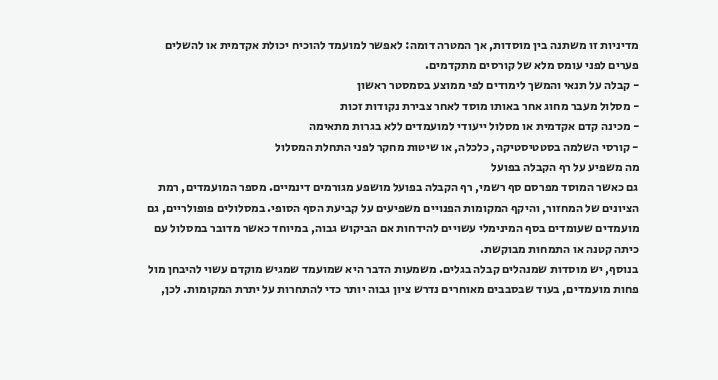מדיניות זו משתנה בין מוסדות, אך המטרה דומה: לאפשר למועמד להוכיח יכולת אקדמית או להשלים פערים לפני עומס מלא של קורסים מתקדמים.
- קבלה על תנאי והמשך לימודים לפי ממוצע בסמסטר ראשון
- מסלול מעבר מחוג אחר באותו מוסד לאחר צבירת נקודות זכות
- מכינה קדם אקדמית או מסלול ייעודי למועמדים ללא בגרות מתאימה
- קורסי השלמה בסטטיסטיקה, כלכלה, או שיטות מחקר לפני התחלת המסלול
מה משפיע על רף הקבלה בפועל
גם כאשר המוסד מפרסם סף רשמי, רף הקבלה בפועל מושפע מגורמים דינמיים. מספר המועמדים, רמת הציונים של המחזור, והיקף המקומות הפנויים משפיעים על קביעת הסף הסופי. במסלולים פופולריים, גם מועמדים שעומדים בסף המינימלי עשויים להידחות אם הביקוש גבוה, במיוחד כאשר מדובר במסלול עם כיתה קטנה או התמחות מבוקשת.
בנוסף, יש מוסדות שמנהלים קבלה בגלים. משמעות הדבר היא שמועמד שמגיש מוקדם עשוי להיבחן מול פחות מועמדים, בעוד שבסבבים מאוחרים נדרש ציון גבוה יותר כדי להתחרות על יתרת המקומות. לכן,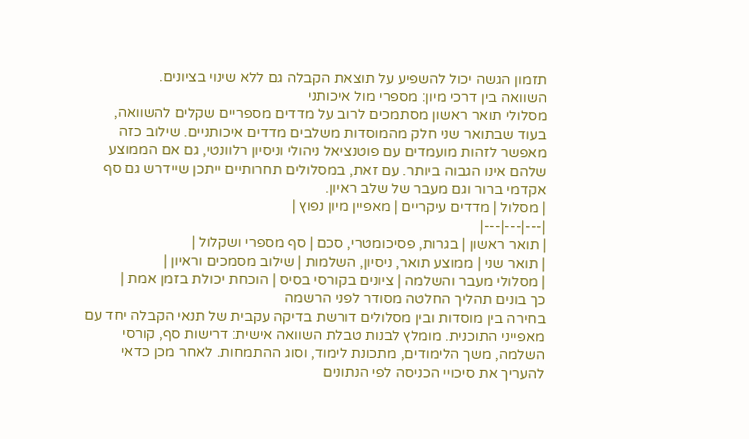תזמון הגשה יכול להשפיע על תוצאת הקבלה גם ללא שינוי בציונים.
השוואה בין דרכי מיון: מספרי מול איכותני
מסלולי תואר ראשון מסתמכים לרוב על מדדים מספריים שקלים להשוואה, בעוד שבתואר שני חלק מהמוסדות משלבים מדדים איכותניים. שילוב כזה מאפשר לזהות מועמדים עם פוטנציאל ניהולי וניסיון רלוונטי, גם אם הממוצע שלהם אינו הגבוה ביותר. עם זאת, במסלולים תחרותיים ייתכן שיידרש גם סף אקדמי ברור וגם מעבר של שלב ראיון.
| מסלול | מדדים עיקריים | מאפיין מיון נפוץ |
|---|---|---|
| תואר ראשון | בגרות, פסיכומטרי, סכם | סף מספרי ושקלול |
| תואר שני | ממוצע תואר, ניסיון, השלמות | שילוב מסמכים וראיון |
| מסלולי מעבר והשלמה | ציונים בקורסי בסיס | הוכחת יכולת בזמן אמת |
כך בונים תהליך החלטה מסודר לפני הרשמה
בחירה בין מוסדות ובין מסלולים דורשת בדיקה עקבית של תנאי הקבלה יחד עם מאפייני התוכנית. מומלץ לבנות טבלת השוואה אישית: דרישות סף, קורסי השלמה, משך הלימודים, מתכונת לימוד, וסוג ההתמחות. לאחר מכן כדאי להעריך את סיכויי הכניסה לפי הנתונים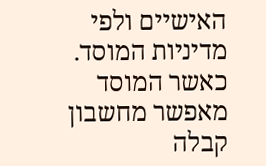האישיים ולפי מדיניות המוסד.
כאשר המוסד מאפשר מחשבון קבלה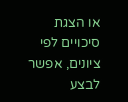או הצגת סיכויים לפי ציונים, אפשר לבצע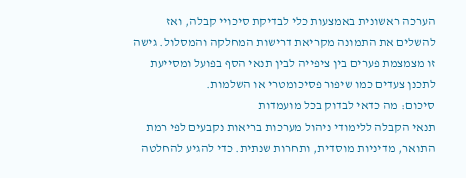הערכה ראשונית באמצעות כלי לבדיקת סיכויי קבלה, ואז להשלים את התמונה מקריאת דרישות המחלקה והמסלול. גישה זו מצמצמת פערים בין ציפייה לבין תנאי הסף בפועל ומסייעת לתכנן צעדים כמו שיפור פסיכומטרי או השלמות.
סיכום: מה כדאי לבדוק בכל מועמדות
תנאי הקבלה ללימודי ניהול מערכות בריאות נקבעים לפי רמת התואר, מדיניות מוסדית, ותחרות שנתית. כדי להגיע להחלטה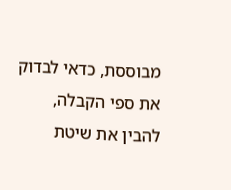מבוססת, כדאי לבדוק את ספי הקבלה, להבין את שיטת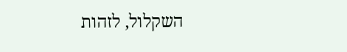השקלול, לזהות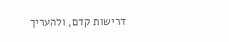דרישות קדם, ולהעריך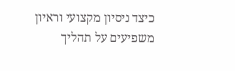כיצד ניסיון מקצועי וראיון משפיעים על תהליך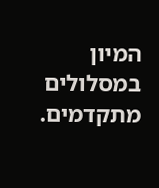המיון במסלולים מתקדמים.